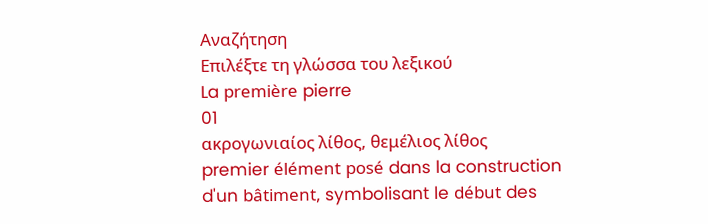Αναζήτηση
Επιλέξτε τη γλώσσα του λεξικού
La première pierre
01
ακρογωνιαίος λίθος, θεμέλιος λίθος
premier élément posé dans la construction d'un bâtiment, symbolisant le début des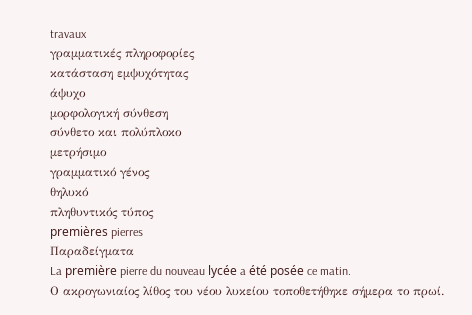travaux
γραμματικές πληροφορίες
κατάσταση εμψυχότητας
άψυχο
μορφολογική σύνθεση
σύνθετο και πολύπλοκο
μετρήσιμο
γραμματικό γένος
θηλυκό
πληθυντικός τύπος
premières pierres
Παραδείγματα
La première pierre du nouveau lycée a été posée ce matin.
Ο ακρογωνιαίος λίθος του νέου λυκείου τοποθετήθηκε σήμερα το πρωί.